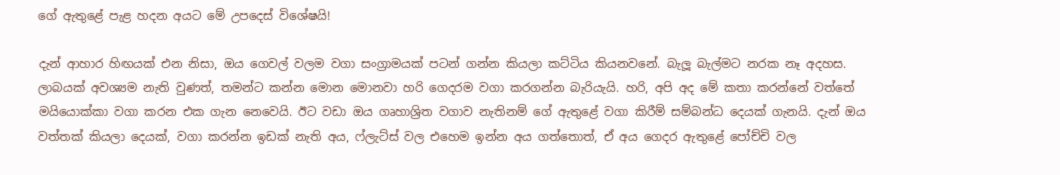ගේ ඇතුළේ පැළ හදන අයට මේ උපදෙස් විශේෂයි!

දැන් ආහාර හිඟයක් එන නිසා, ඔය ගෙවල් වලම වගා සංග්‍රාමයක් පටන් ගන්න කියලා කට්ටිය කියනවනේ. බැලූ බැල්මට නරක නෑ අදහස. ලාබයක් අවශ්‍යම නැති වුණත්, තමන්ට කන්න මොන මොනවා හරි ගෙදරම වගා කරගන්න බැරියැයි. හරි, අපි අද මේ කතා කරන්නේ වත්තේ මයියොක්කා වගා කරන එක ගැන නෙවෙයි. ඊට වඩා ඔය ගෘහාශ්‍රිත වගාව නැතිනම් ගේ ඇතුළේ වගා කිරීම් සම්බන්ධ දෙයක් ගැනයි. දැන් ඔය වත්තක් කියලා දෙයක්, වගා කරන්න ඉඩක් නැති අය, ෆ්ලැට්ස් වල එහෙම ඉන්න අය ගත්තොත්, ඒ අය ගෙදර ඇතුළේ පෝච්චි වල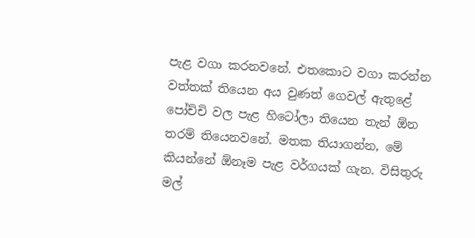පැළ වගා කරනවනේ. එතකොට වගා කරන්න වත්තක් තියෙන අය වුණත් ගෙවල් ඇතුළේ පෝච්චි වල පැළ හිටෝලා තියෙන තැන් ඕන තරම් තියෙනවනේ. මතක තියාගන්න, මේ කියන්නේ ඕනෑම පැළ වර්ගයක් ගැන. විසිතුරු මල්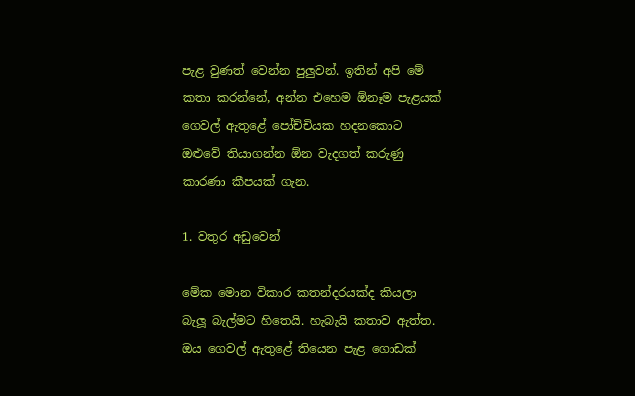පැළ වුණත් වෙන්න පුලුවන්. ඉතින් අපි මේ කතා කරන්නේ, අන්න එහෙම ඕනෑම පැළයක් ගෙවල් ඇතුළේ පෝච්චියක හදනකොට ඔළුවේ තියාගන්න ඕන වැදගත් කරුණු කාරණා කීපයක් ගැන.

1. වතුර අඩුවෙන්

මේක මොන විකාර කතන්දරයක්ද කියලා බැලූ බැල්මට හිතෙයි. හැබැයි කතාව ඇත්ත. ඔය ගෙවල් ඇතුළේ තියෙන පැළ ගොඩක්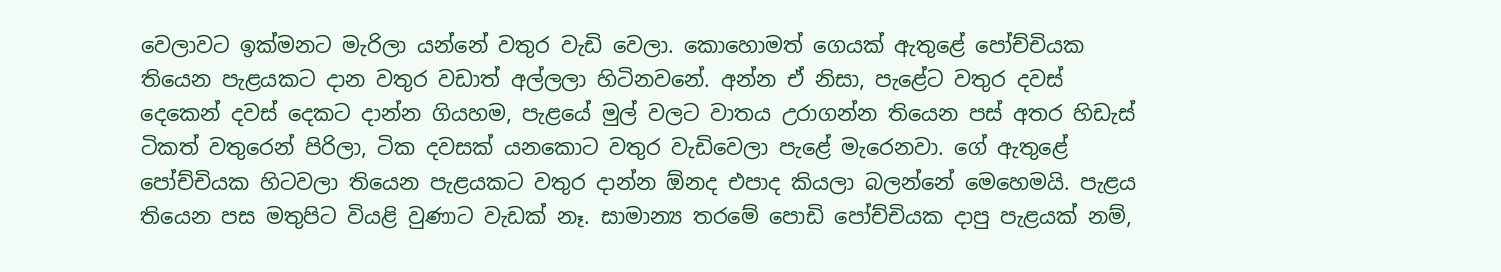වෙලාවට ඉක්මනට මැරිලා යන්නේ වතුර වැඩි වෙලා. කොහොමත් ගෙයක් ඇතුළේ පෝච්චියක තියෙන පැළයකට දාන වතුර වඩාත් අල්ලලා හිටිනවනේ. අන්න ඒ නිසා, පැළේට වතුර දවස් දෙකෙන් දවස් දෙකට දාන්න ගියහම, පැළයේ මුල් වලට වාතය උරාගන්න තියෙන පස් අතර හිඩැස් ටිකත් වතුරෙන් පිරිලා, ටික දවසක් යනකොට වතුර වැඩිවෙලා පැළේ මැරෙනවා. ගේ ඇතුළේ පෝච්චියක හිටවලා තියෙන පැළයකට වතුර දාන්න ඕනද එපාද කියලා බලන්නේ මෙහෙමයි. පැළය තියෙන පස මතුපිට වියළි වුණාට වැඩක් නෑ. සාමාන්‍ය තරමේ පොඩි පෝච්චියක දාපු පැළයක් නම්,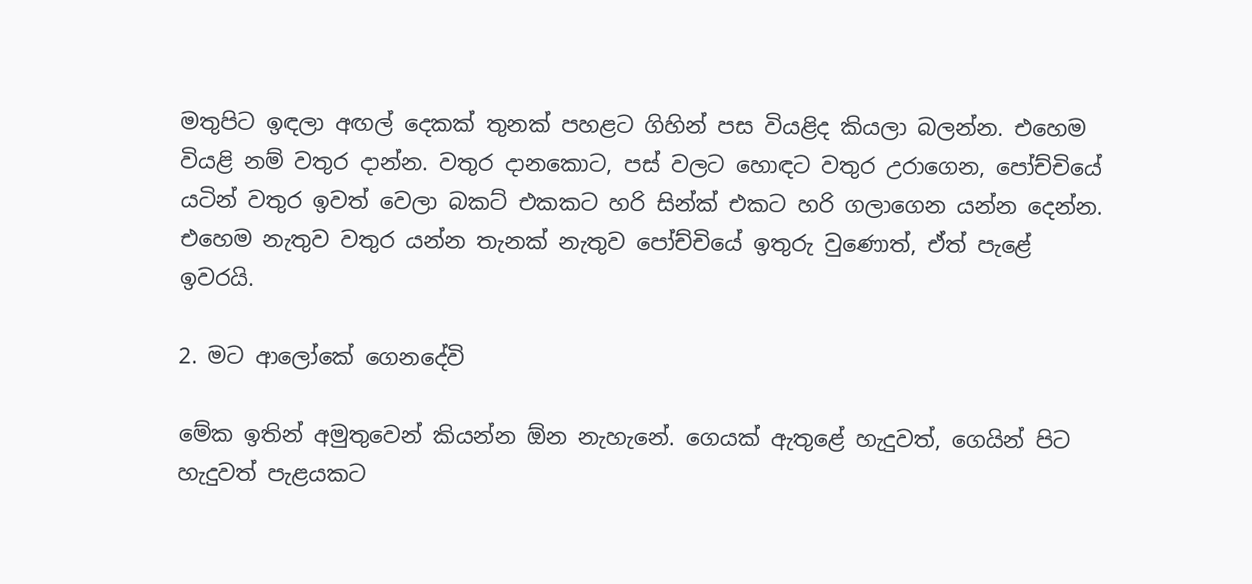මතුපිට ඉඳලා අඟල් දෙකක් තුනක් පහළට ගිහින් පස වියළිද කියලා බලන්න. එහෙම වියළි නම් වතුර දාන්න. වතුර දානකොට, පස් වලට හොඳට වතුර උරාගෙන, පෝච්චියේ යටින් වතුර ඉවත් වෙලා බකට් එකකට හරි සින්ක් එකට හරි ගලාගෙන යන්න දෙන්න. එහෙම නැතුව වතුර යන්න තැනක් නැතුව පෝච්චියේ ඉතුරු වුණොත්, ඒත් පැළේ ඉවරයි.

2. මට ආලෝකේ ගෙනදේවි

මේක ඉතින් අමුතුවෙන් කියන්න ඕන නැහැනේ. ගෙයක් ඇතුළේ හැදුවත්, ගෙයින් පිට හැදුවත් පැළයකට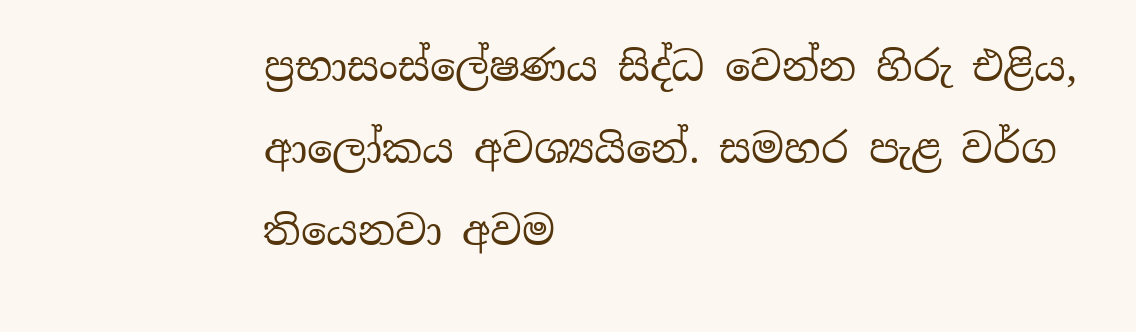ප්‍රභාසංස්ලේෂණය සිද්ධ වෙන්න හිරු එළිය, ආලෝකය අවශ්‍යයිනේ. සමහර පැළ වර්ග තියෙනවා අවම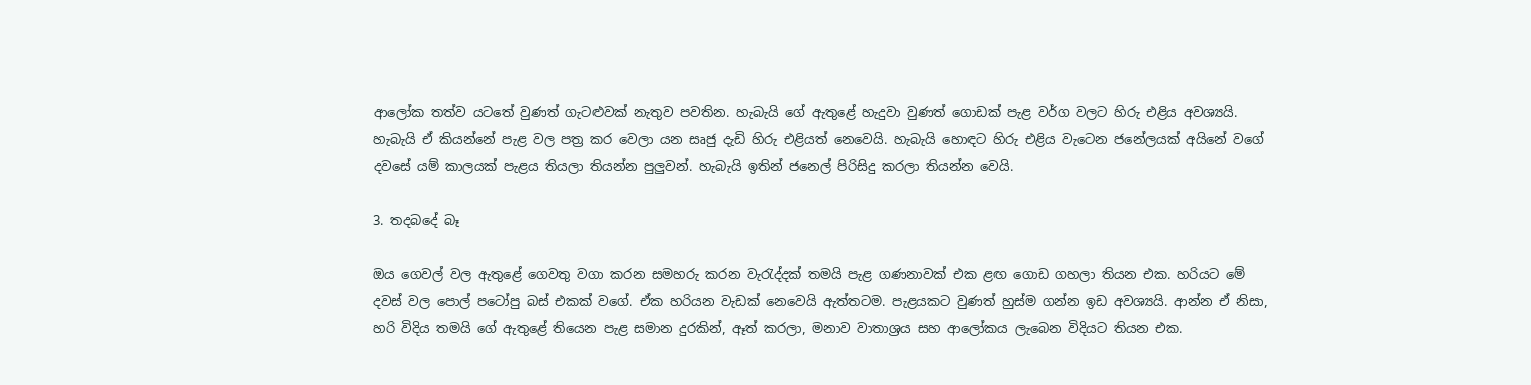ආලෝක තත්ව යටතේ වුණත් ගැටළුවක් නැතුව පවතින. හැබැයි ගේ ඇතුළේ හැදුවා වුණත් ගොඩක් පැළ වර්ග වලට හිරු එළිය අවශ්‍යයි. හැබැයි ඒ කියන්නේ පැළ වල පත්‍ර කර වෙලා යන සෘජු දැඩි හිරු එළියත් නෙවෙයි. හැබැයි හොඳට හිරු එළිය වැටෙන ජනේලයක් අයිනේ වගේ දවසේ යම් කාලයක් පැළය තියලා තියන්න පුලුවන්. හැබැයි ඉතින් ජනෙල් පිරිසිදු කරලා තියන්න වෙයි.

3. තදබදේ බෑ

ඔය ගෙවල් වල ඇතුළේ ගෙවතු වගා කරන සමහරු කරන වැරැද්දක් තමයි පැළ ගණනාවක් එක ළඟ ගොඩ ගහලා තියන එක. හරියට මේ දවස් වල පොල් පටෝපු බස් එකක් වගේ. ඒක හරියන වැඩක් නෙවෙයි ඇත්තටම. පැළයකට වුණත් හුස්ම ගන්න ඉඩ අවශ්‍යයි. ආන්න ඒ නිසා, හරි විදිය තමයි ගේ ඇතුළේ තියෙන පැළ සමාන දුරකින්, ඈත් කරලා, මනාව වාතාශ්‍රය සහ ආලෝකය ලැබෙන විදියට තියන එක.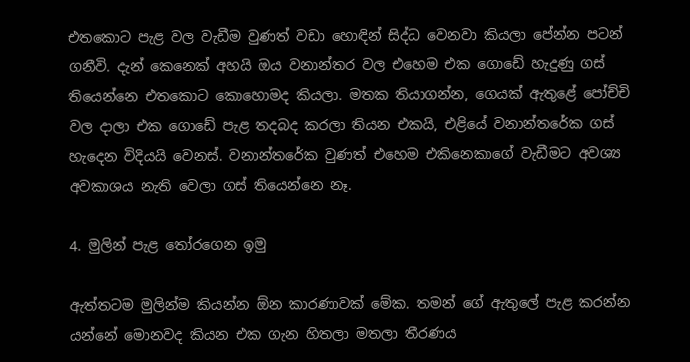එතකොට පැළ වල වැඩීම වුණත් වඩා හොඳින් සිද්ධ වෙනවා කියලා පේන්න පටන් ගනීවි. දැන් කෙනෙක් අහයි ඔය වනාන්තර වල එහෙම එක ගොඩේ හැදුණු ගස් තියෙන්නෙ එතකොට කොහොමද කියලා. මතක තියාගන්න, ගෙයක් ඇතුළේ පෝච්චි වල දාලා එක ගොඩේ පැළ තදබද කරලා තියන එකයි, එළියේ වනාන්තරේක ගස් හැදෙන විදියයි වෙනස්. වනාන්තරේක වුණත් එහෙම එකිනෙකාගේ වැඩීමට අවශ්‍ය අවකාශය නැති වෙලා ගස් තියෙන්නෙ නෑ.

4. මුලින් පැළ තෝරගෙන ඉමු

ඇත්තටම මුලින්ම කියන්න ඕන කාරණාවක් මේක. තමන් ගේ ඇතුලේ පැළ කරන්න යන්නේ මොනවද කියන එක ගැන හිතලා මතලා තීරණය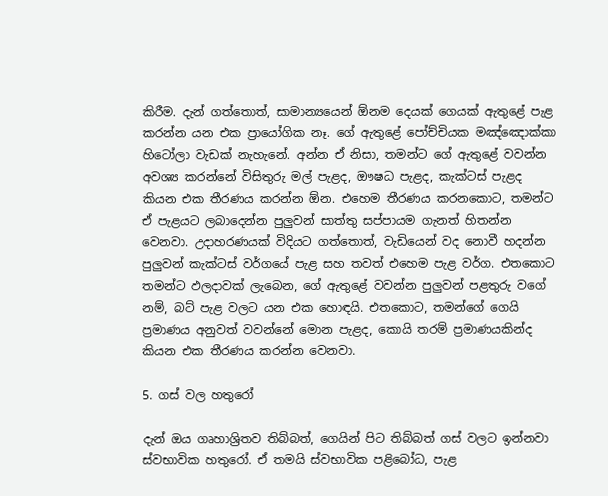කිරීම. දැන් ගත්තොත්, සාමාන්‍යයෙන් ඕනම දෙයක් ගෙයක් ඇතුළේ පැළ කරන්න යන එක ප්‍රායෝගික නෑ. ගේ ඇතුළේ පෝච්චියක මඤ්ඤොක්කා හිටෝලා වැඩක් නැහැනේ. අන්න ඒ නිසා, තමන්ට ගේ ඇතුළේ වවන්න අවශ්‍ය කරන්නේ විසිතුරු මල් පැළද, ඖෂධ පැළද, කැක්ටස් පැළද කියන එක තීරණය කරන්න ඕන. එහෙම තීරණය කරනකොට, තමන්ට ඒ පැළයට ලබාදෙන්න පුලුවන් සාත්තු සප්පායම ගැනත් හිතන්න වෙනවා. උදාහරණයක් විදියට ගත්තොත්, වැඩියෙන් වද නොවී හදන්න පුලුවන් කැක්ටස් වර්ගයේ පැළ සහ තවත් එහෙම පැළ වර්ග. එතකොට තමන්ට ඵලදාවක් ලැබෙන, ගේ ඇතුළේ වවන්න පුලුවන් පළතුරු වගේ නම්, බට් පැළ වලට යන එක හොඳයි. එතකොට, තමන්ගේ ගෙයි ප්‍රමාණය අනුවත් වවන්නේ මොන පැළද, කොයි තරම් ප්‍රමාණයකින්ද කියන එක තීරණය කරන්න වෙනවා.

5. ගස් වල හතුරෝ

දැන් ඔය ගෘහාශ්‍රිතව තිබ්බත්, ගෙයින් පිට තිබ්බත් ගස් වලට ඉන්නවා ස්වභාවික හතුරෝ. ඒ තමයි ස්වභාවික පළිබෝධ, පැළ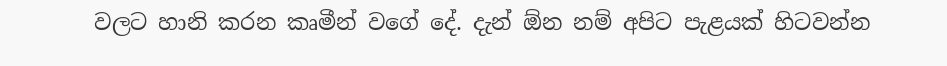වලට හානි කරන කෘමීන් වගේ දේ. දැන් ඕන නම් අපිට පැළයක් හිටවන්න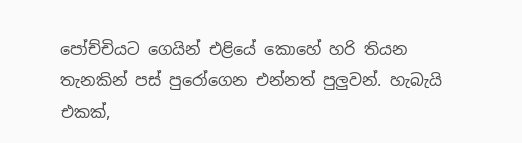පෝච්චියට ගෙයින් එළියේ කොහේ හරි තියන තැනකින් පස් පුරෝගෙන එන්නත් පුලුවන්. හැබැයි එකක්,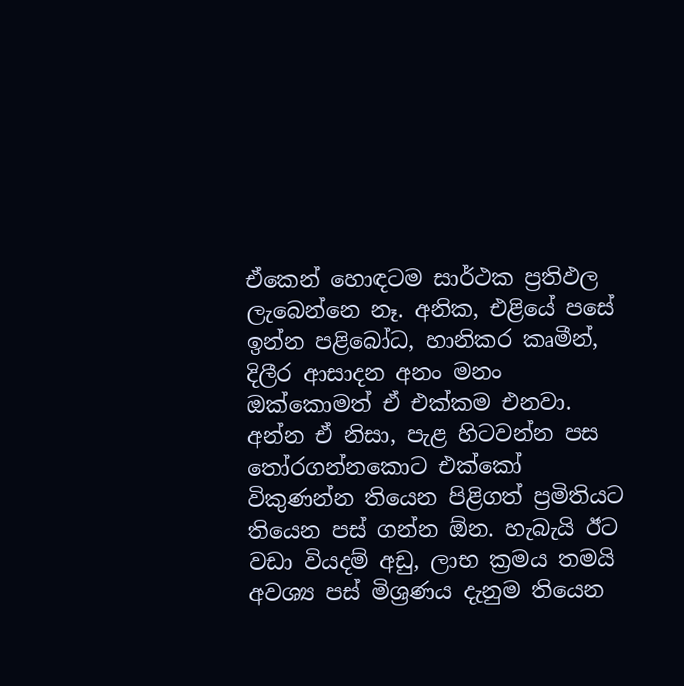ඒකෙන් හොඳටම සාර්ථක ප්‍රතිඵල ලැබෙන්නෙ නෑ. අනික, එළියේ පසේ ඉන්න පළිබෝධ, හානිකර කෘමීන්, දිලීර ආසාදන අනං මනං ඔක්කොමත් ඒ එක්කම එනවා. අන්න ඒ නිසා, පැළ හිටවන්න පස තෝරගන්නකොට එක්කෝ විකුණන්න තියෙන පිළිගත් ප්‍රමිතියට තියෙන පස් ගන්න ඕන. හැබැයි ඊට වඩා වියදම් අඩු, ලාභ ක්‍රමය තමයි අවශ්‍ය පස් මිශ්‍රණය දැනුම තියෙන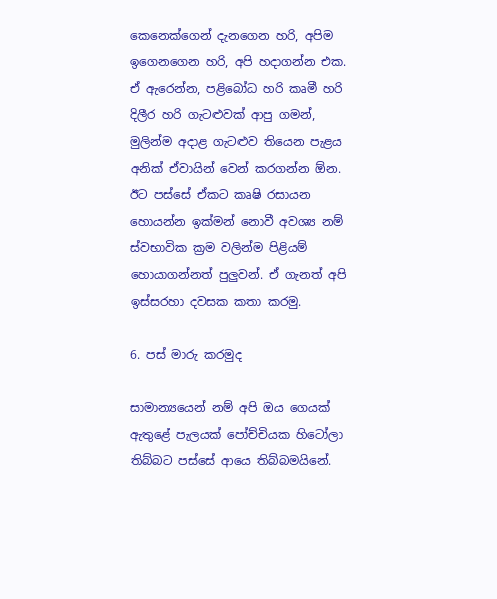කෙනෙක්ගෙන් දැනගෙන හරි, අපිම ඉගෙනගෙන හරි, අපි හදාගන්න එක. ඒ ඇරෙන්න, පළිබෝධ හරි කෘමී හරි දිලීර හරි ගැටළුවක් ආපු ගමන්, මුලින්ම අදාළ ගැටළුව තියෙන පැළය අනික් ඒවායින් වෙන් කරගන්න ඕන. ඊට පස්සේ ඒකට කෘෂි රසායන හොයන්න ඉක්මන් නොවී අවශ්‍ය නම් ස්වභාවික ක්‍රම වලින්ම පිළියම් හොයාගන්නත් පුලුවන්. ඒ ගැනත් අපි ඉස්සරහා දවසක කතා කරමු.

6. පස් මාරු කරමුද

සාමාන්‍යයෙන් නම් අපි ඔය ගෙයක් ඇතුළේ පැලයක් පෝච්චියක හිටෝලා තිබ්බට පස්සේ ආයෙ තිබ්බමයිනේ.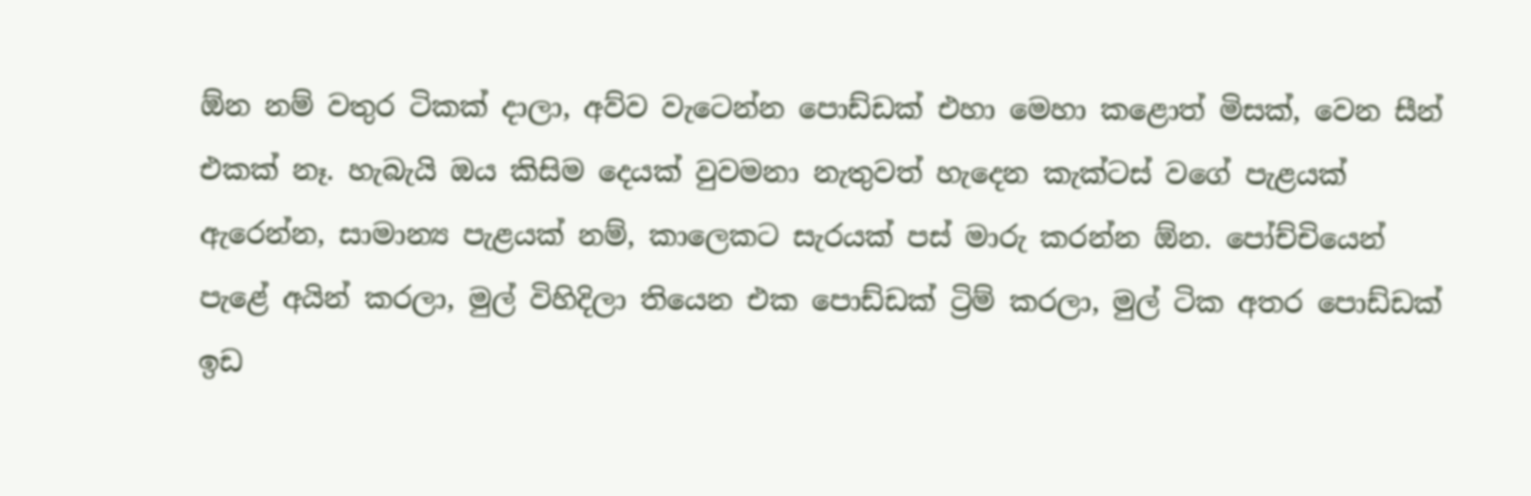ඕන නම් වතුර ටිකක් දාලා, අව්ව වැටෙන්න පොඩ්ඩක් එහා මෙහා කළොත් මිසක්, වෙන සීන් එකක් නෑ. හැබැයි ඔය කිසිම දෙයක් වුවමනා නැතුවත් හැදෙන කැක්ටස් වගේ පැළයක් ඇරෙන්න, සාමාන්‍ය පැළයක් නම්, කාලෙකට සැරයක් පස් මාරු කරන්න ඕන. පෝච්චියෙන් පැළේ අයින් කරලා, මුල් විහිදිලා තියෙන එක පොඩ්ඩක් ට්‍රිම් කරලා, මුල් ටික අතර පොඩ්ඩක් ඉඩ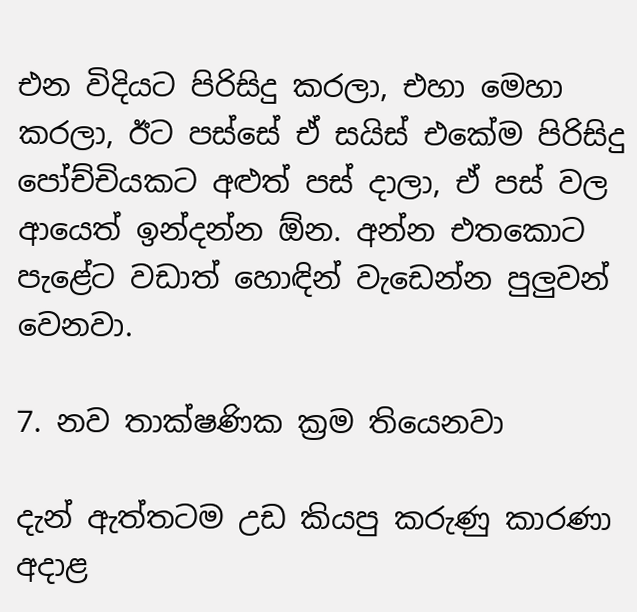එන විදියට පිරිසිදු කරලා, එහා මෙහා කරලා, ඊට පස්සේ ඒ සයිස් එකේම පිරිසිදු පෝච්චියකට අළුත් පස් දාලා, ඒ පස් වල ආයෙත් ඉන්දන්න ඕන. අන්න එතකොට පැළේට වඩාත් හොඳින් වැඩෙන්න පුලුවන් වෙනවා.

7. නව තාක්ෂණික ක්‍රම තියෙනවා

දැන් ඇත්තටම උඩ කියපු කරුණු කාරණා අදාළ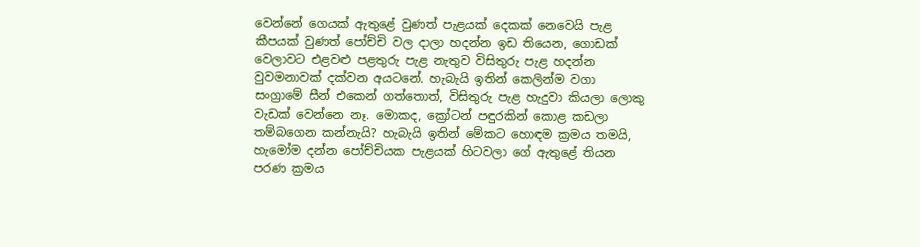වෙන්නේ ගෙයක් ඇතුළේ වුණත් පැළයක් දෙකක් නෙවෙයි පැළ කීපයක් වුණත් පෝච්චි වල දාලා හදන්න ඉඩ තියෙන, ගොඩක් වෙලාවට එළවළු පළතුරු පැළ නැතුව විසිතුරු පැළ හදන්න වුවමනාවක් දක්වන අයටනේ. හැබැයි ඉතින් කෙලින්ම වගා සං‍ග්‍රාමේ සීන් එකෙන් ගත්තොත්, විසිතුරු පැළ හැදුවා කියලා ලොකු වැඩක් වෙන්නෙ නෑ. මොකද, ක්‍රෝටන් පඳුරකින් කොළ කඩලා තම්බගෙන කන්නැයි? හැබැයි ඉතින් මේකට හොඳම ක්‍රමය තමයි, හැමෝම දන්න පෝච්චියක පැළයක් හිටවලා ගේ ඇතුළේ තියන පරණ ක්‍රමය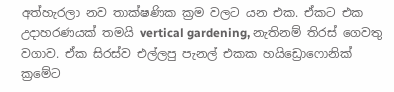අත්හැරලා නව තාක්ෂණික ක්‍රම වලට යන එක. ඒකට එක උදාහරණයක් තමයි vertical gardening, නැතිනම් තිරස් ගෙවතු වගාව. ඒක සිරස්ව එල්ලපු පැනල් එකක හයිඩ්‍රොෆොනික් ක්‍රමේට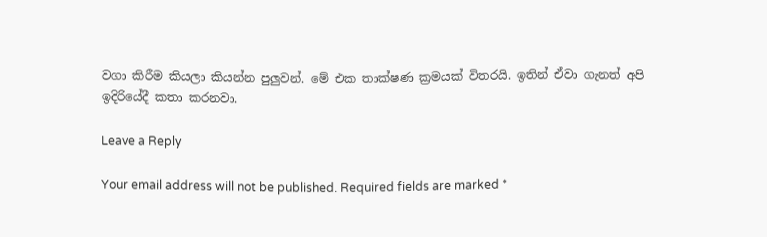වගා කිරීම කියලා කියන්න පුලුවන්. මේ එක තාක්ෂණ ක්‍රමයක් විතරයි. ඉතින් ඒවා ගැනත් අපි ඉදිරියේදී කතා කරනවා.

Leave a Reply

Your email address will not be published. Required fields are marked *